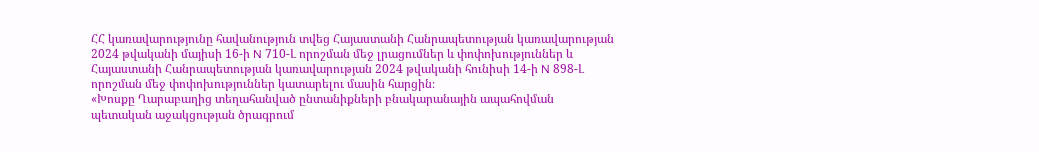ՀՀ կառավարությունը հավանություն տվեց Հայաստանի Հանրապետության կառավարության 2024 թվականի մայիսի 16-ի N 710-Լ որոշման մեջ լրացումներ և փոփոխություններ և Հայաստանի Հանրապետության կառավարության 2024 թվականի հունիսի 14-ի N 898-Լ որոշման մեջ փոփոխություններ կատարելու մասին հարցին։
«Խոսքը Ղարաբաղից տեղահանված ընտանիքների բնակարանային ապահովման պետական աջակցության ծրագրում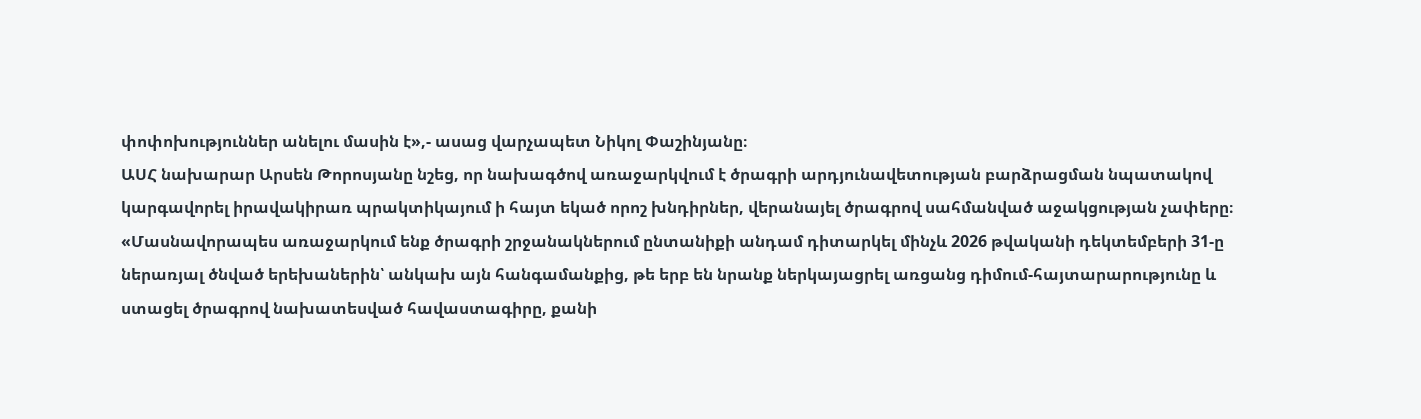փոփոխություններ անելու մասին է»,- ասաց վարչապետ Նիկոլ Փաշինյանը։
ԱՍՀ նախարար Արսեն Թորոսյանը նշեց, որ նախագծով առաջարկվում է ծրագրի արդյունավետության բարձրացման նպատակով կարգավորել իրավակիրառ պրակտիկայում ի հայտ եկած որոշ խնդիրներ, վերանայել ծրագրով սահմանված աջակցության չափերը։
«Մասնավորապես առաջարկում ենք ծրագրի շրջանակներում ընտանիքի անդամ դիտարկել մինչև 2026 թվականի դեկտեմբերի 31-ը ներառյալ ծնված երեխաներին՝ անկախ այն հանգամանքից, թե երբ են նրանք ներկայացրել առցանց դիմում-հայտարարությունը և ստացել ծրագրով նախատեսված հավաստագիրը, քանի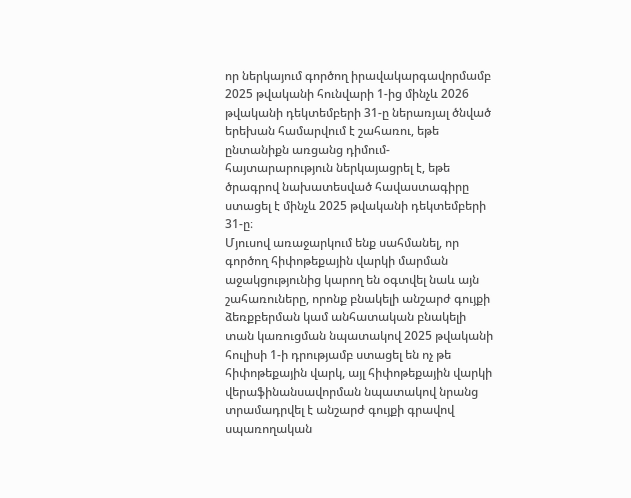որ ներկայում գործող իրավակարգավորմամբ 2025 թվականի հունվարի 1-ից մինչև 2026 թվականի դեկտեմբերի 31-ը ներառյալ ծնված երեխան համարվում է շահառու, եթե ընտանիքն առցանց դիմում-հայտարարություն ներկայացրել է, եթե ծրագրով նախատեսված հավաստագիրը ստացել է մինչև 2025 թվականի դեկտեմբերի 31-ը։
Մյուսով առաջարկում ենք սահմանել, որ գործող հիփոթեքային վարկի մարման աջակցությունից կարող են օգտվել նաև այն շահառուները, որոնք բնակելի անշարժ գույքի ձեռքբերման կամ անհատական բնակելի տան կառուցման նպատակով 2025 թվականի հուլիսի 1-ի դրությամբ ստացել են ոչ թե հիփոթեքային վարկ, այլ հիփոթեքային վարկի վերաֆինանսավորման նպատակով նրանց տրամադրվել է անշարժ գույքի գրավով սպառողական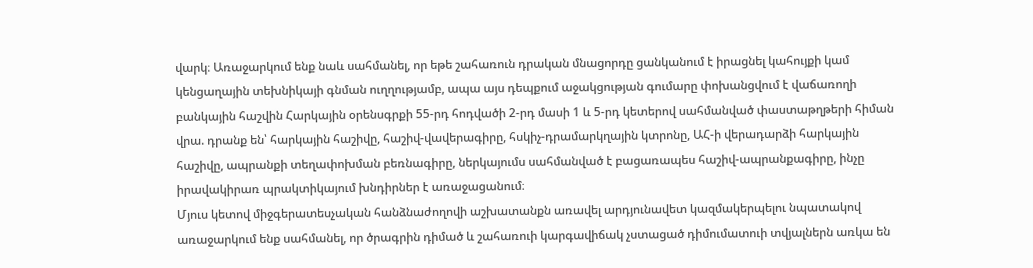վարկ։ Առաջարկում ենք նաև սահմանել, որ եթե շահառուն դրական մնացորդը ցանկանում է իրացնել կահույքի կամ կենցաղային տեխնիկայի գնման ուղղությամբ, ապա այս դեպքում աջակցության գումարը փոխանցվում է վաճառողի բանկային հաշվին Հարկային օրենսգրքի 55-րդ հոդվածի 2-րդ մասի 1 և 5-րդ կետերով սահմանված փաստաթղթերի հիման վրա. դրանք են՝ հարկային հաշիվը, հաշիվ-վավերագիրը, հսկիչ-դրամարկղային կտրոնը, ԱՀ-ի վերադարձի հարկային հաշիվը, ապրանքի տեղափոխման բեռնագիրը, ներկայումս սահմանված է բացառապես հաշիվ-ապրանքագիրը, ինչը իրավակիրառ պրակտիկայում խնդիրներ է առաջացանում։
Մյուս կետով միջգերատեսչական հանձնաժողովի աշխատանքն առավել արդյունավետ կազմակերպելու նպատակով առաջարկում ենք սահմանել, որ ծրագրին դիմած և շահառուի կարգավիճակ չստացած դիմումատուի տվյալներն առկա են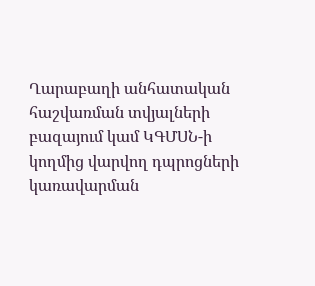Ղարաբաղի անհատական հաշվառման տվյալների բազայում կամ ԿԳՄՍՆ-ի կողմից վարվող դպրոցների կառավարման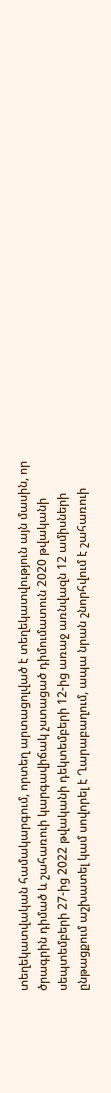տեղեկատվական համակարգում, որտեղ արտացոլված է տեղեկատվություն այն մասին, որ ծրագրին դիմած և շահառուի կարգավիճակ չստացած դիմումատուն 2020 թվականի սեպտեմբերի 27-ից 2022 թվականի դեկտեմբերի 12-ից առաջ առնվազն 12 ամիսների ընթացքում աշխատել կամ սովորել է Ղարաբաղում, ապա նրան շնորհվում է շահառուի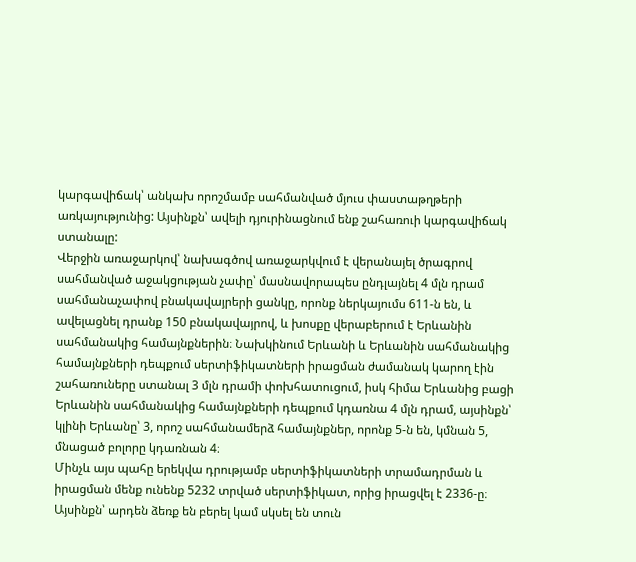կարգավիճակ՝ անկախ որոշմամբ սահմանված մյուս փաստաթղթերի առկայությունից: Այսինքն՝ ավելի դյուրինացնում ենք շահառուի կարգավիճակ ստանալը:
Վերջին առաջարկով՝ նախագծով առաջարկվում է վերանայել ծրագրով սահմանված աջակցության չափը՝ մասնավորապես ընդլայնել 4 մլն դրամ սահմանաչափով բնակավայրերի ցանկը, որոնք ներկայումս 611-ն են, և ավելացնել դրանք 150 բնակավայրով, և խոսքը վերաբերում է Երևանին սահմանակից համայնքներին։ Նախկինում Երևանի և Երևանին սահմանակից համայնքների դեպքում սերտիֆիկատների իրացման ժամանակ կարող էին շահառուները ստանալ 3 մլն դրամի փոխհատուցում, իսկ հիմա Երևանից բացի Երևանին սահմանակից համայնքների դեպքում կդառնա 4 մլն դրամ, այսինքն՝ կլինի Երևանը՝ 3, որոշ սահմանամերձ համայնքներ, որոնք 5-ն են, կմնան 5, մնացած բոլորը կդառնան 4։
Մինչև այս պահը երեկվա դրությամբ սերտիֆիկատների տրամադրման և իրացման մենք ունենք 5232 տրված սերտիֆիկատ, որից իրացվել է 2336-ը։ Այսինքն՝ արդեն ձեռք են բերել կամ սկսել են տուն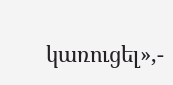կառուցել»,-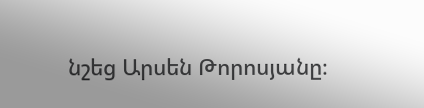նշեց Արսեն Թորոսյանը։